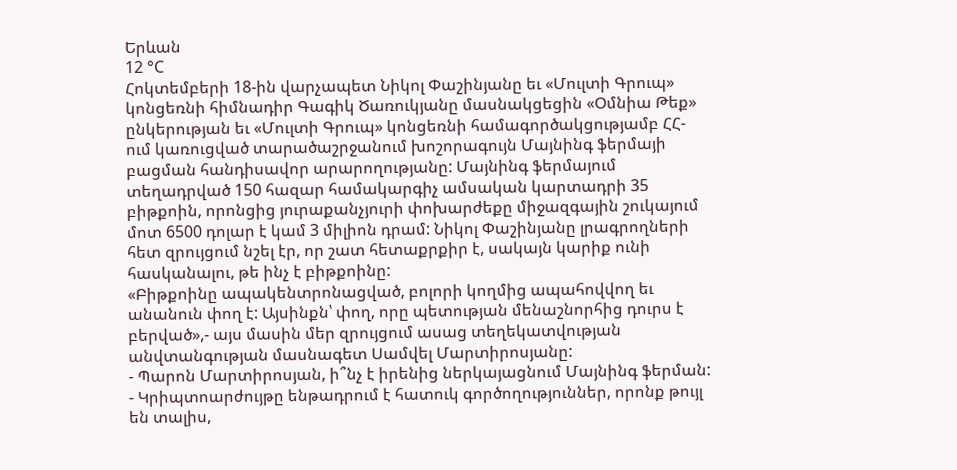Երևան
12 °C
Հոկտեմբերի 18-ին վարչապետ Նիկոլ Փաշինյանը եւ «Մուլտի Գրուպ» կոնցեռնի հիմնադիր Գագիկ Ծառուկյանը մասնակցեցին «Օմնիա Թեք» ընկերության եւ «Մուլտի Գրուպ» կոնցեռնի համագործակցությամբ ՀՀ-ում կառուցված տարածաշրջանում խոշորագույն Մայնինգ ֆերմայի բացման հանդիսավոր արարողությանը: Մայնինգ ֆերմայում տեղադրված 150 հազար համակարգիչ ամսական կարտադրի 35 բիթքոին, որոնցից յուրաքանչյուրի փոխարժեքը միջազգային շուկայում մոտ 6500 դոլար է կամ 3 միլիոն դրամ: Նիկոլ Փաշինյանը լրագրողների հետ զրույցում նշել էր, որ շատ հետաքրքիր է, սակայն կարիք ունի հասկանալու, թե ինչ է բիթքոինը:
«Բիթքոինը ապակենտրոնացված, բոլորի կողմից ապահովվող եւ անանուն փող է: Այսինքն՝ փող, որը պետության մենաշնորհից դուրս է բերված»,- այս մասին մեր զրույցում ասաց տեղեկատվության անվտանգության մասնագետ Սամվել Մարտիրոսյանը:
- Պարոն Մարտիրոսյան, ի՞նչ է իրենից ներկայացնում Մայնինգ ֆերման:
- Կրիպտոարժույթը ենթադրում է հատուկ գործողություններ, որոնք թույլ են տալիս,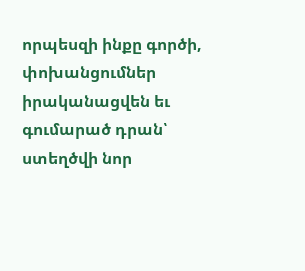որպեսզի ինքը գործի, փոխանցումներ իրականացվեն եւ գումարած դրան՝ ստեղծվի նոր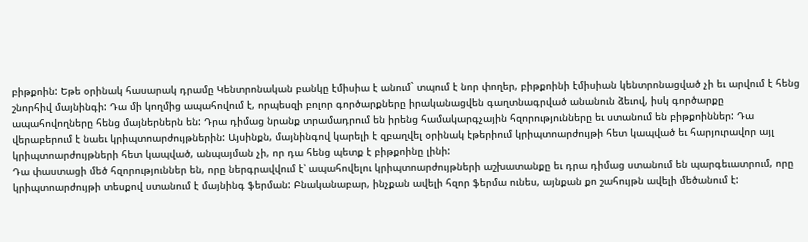բիթքոին: Եթե օրինակ հասարակ դրամը Կենտրոնական բանկը էմիսիա է անում` տպում է նոր փողեր, բիթքոինի էմիսիան կենտրոնացված չի եւ արվում է հենց շնորհիվ մայնինգի: Դա մի կողմից ապահովում է, որպեսզի բոլոր գործարքները իրականացվեն գաղտնագրված անանուն ձեւով, իսկ գործարքը ապահովողները հենց մայներներն են: Դրա դիմաց նրանք տրամադրում են իրենց համակարգչային հզորությունները եւ ստանում են բիթքոիններ: Դա վերաբերում է նաեւ կրիպտոարժույթներին: Այսինքն, մայնինգով կարելի է զբաղվել օրինակ էթերիում կրիպտոարժույթի հետ կապված եւ հարյուրավոր այլ կրիպտոարժույթների հետ կապված, անպայման չի, որ դա հենց պետք է բիթքոինը լինի:
Դա փաստացի մեծ հզորություններ են, որը ներգրավվում է՝ ապահովելու կրիպտոարժույթների աշխատանքը եւ դրա դիմաց ստանում են պարգեւատրում, որը կրիպտոարժույթի տեսքով ստանում է մայնինգ ֆերման: Բնականաբար, ինչքան ավելի հզոր ֆերմա ունես, այնքան քո շահույթն ավելի մեծանում է: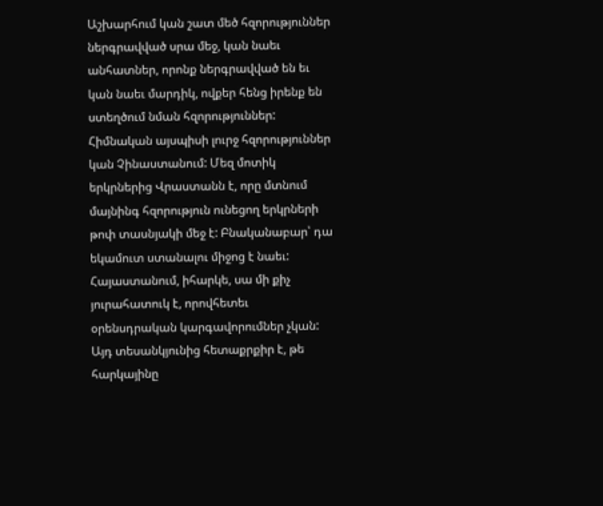Աշխարհում կան շատ մեծ հզորություններ ներգրավված սրա մեջ, կան նաեւ անհատներ, որոնք ներգրավված են եւ կան նաեւ մարդիկ, ովքեր հենց իրենք են ստեղծում նման հզորություններ: Հիմնական այսպիսի լուրջ հզորություններ կան Չինաստանում: Մեզ մոտիկ երկրներից Վրաստանն է, որը մտնում մայնինգ հզորություն ունեցող երկրների թոփ տասնյակի մեջ է: Բնականաբար՝ դա եկամուտ ստանալու միջոց է նաեւ:
Հայաստանում, իհարկե, սա մի քիչ յուրահատուկ է, որովհետեւ օրենսդրական կարգավորումներ չկան: Այդ տեսանկյունից հետաքրքիր է, թե հարկայինը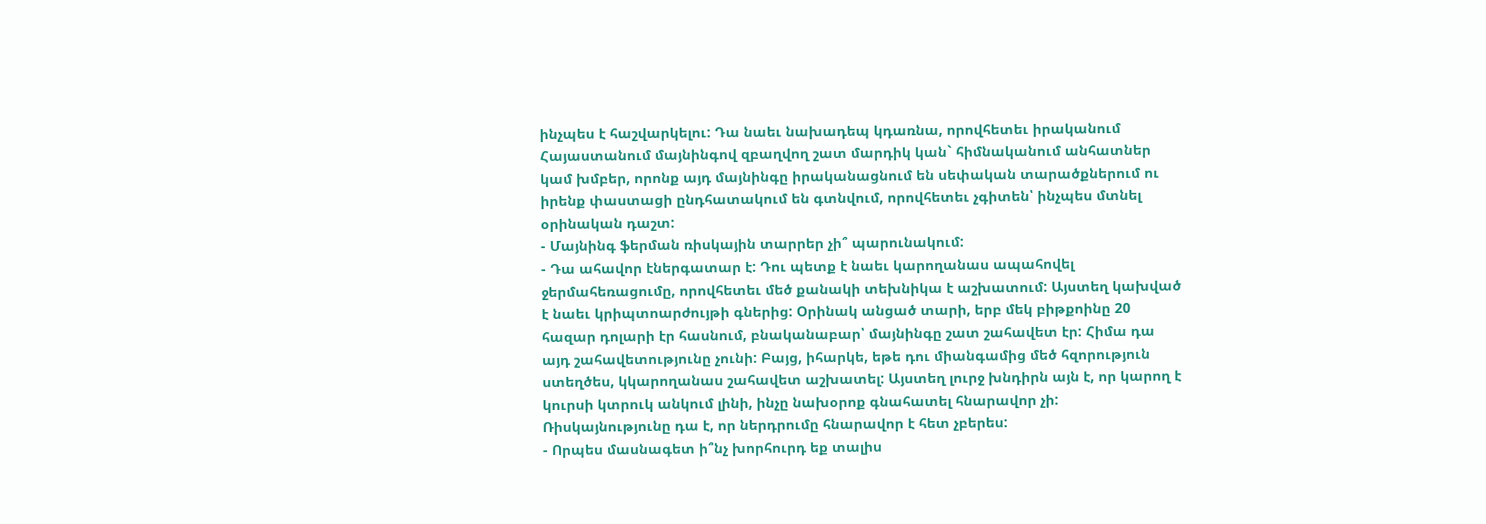ինչպես է հաշվարկելու: Դա նաեւ նախադեպ կդառնա, որովհետեւ իրականում Հայաստանում մայնինգով զբաղվող շատ մարդիկ կան` հիմնականում անհատներ կամ խմբեր, որոնք այդ մայնինգը իրականացնում են սեփական տարածքներում ու իրենք փաստացի ընդհատակում են գտնվում, որովհետեւ չգիտեն՝ ինչպես մտնել օրինական դաշտ:
- Մայնինգ ֆերման ռիսկային տարրեր չի՞ պարունակում:
- Դա ահավոր էներգատար է: Դու պետք է նաեւ կարողանաս ապահովել ջերմահեռացումը, որովհետեւ մեծ քանակի տեխնիկա է աշխատում: Այստեղ կախված է նաեւ կրիպտոարժույթի գներից: Օրինակ անցած տարի, երբ մեկ բիթքոինը 20 հազար դոլարի էր հասնում, բնականաբար՝ մայնինգը շատ շահավետ էր: Հիմա դա այդ շահավետությունը չունի: Բայց, իհարկե, եթե դու միանգամից մեծ հզորություն ստեղծես, կկարողանաս շահավետ աշխատել: Այստեղ լուրջ խնդիրն այն է, որ կարող է կուրսի կտրուկ անկում լինի, ինչը նախօրոք գնահատել հնարավոր չի: Ռիսկայնությունը դա է, որ ներդրումը հնարավոր է հետ չբերես:
- Որպես մասնագետ ի՞նչ խորհուրդ եք տալիս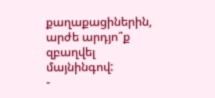քաղաքացիներին, արժե արդյո՞ք զբաղվել մայնինգով:
-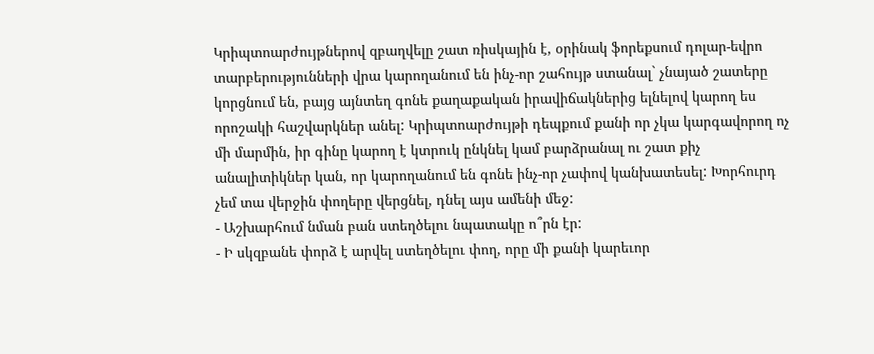Կրիպտոարժույթներով զբաղվելը շատ ռիսկային է, օրինակ ֆորեքսում դոլար-եվրո տարբերությունների վրա կարողանում են ինչ-որ շահույթ ստանալ` չնայած շատերը կորցնում են, բայց այնտեղ գոնե քաղաքական իրավիճակներից ելնելով կարող ես որոշակի հաշվարկներ անել: Կրիպտոարժույթի դեպքում քանի որ չկա կարգավորող ոչ մի մարմին, իր գինը կարող է կտրուկ ընկնել կամ բարձրանալ ու շատ քիչ անալիտիկներ կան, որ կարողանում են գոնե ինչ-որ չափով կանխատեսել: Խորհուրդ չեմ տա վերջին փողերը վերցնել, դնել այս ամենի մեջ:
- Աշխարհում նման բան ստեղծելու նպատակը ո՞րն էր:
- Ի սկզբանե փորձ է արվել ստեղծելու փող, որը մի քանի կարեւոր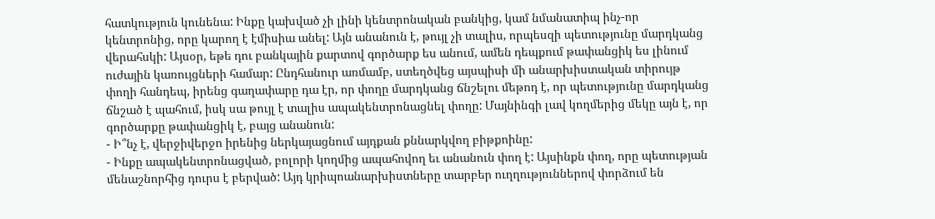հատկություն կունենա: Ինքը կախված չի լինի կենտրոնական բանկից, կամ նմանատիպ ինչ-որ կենտրոնից, որը կարող է էմիսիա անել: Այն անանուն է, թույլ չի տալիս, որպեսզի պետությունը մարդկանց վերահսկի: Այսօր, եթե դու բանկային քարտով գործարք ես անում, ամեն դեպքում թափանցիկ ես լինում ուժային կառույցների համար: Ընդհանուր առմամբ, ստեղծվեց այսպիսի մի անարխիստական տիրույթ փողի հանդեպ, իրենց գաղափարը դա էր, որ փողը մարդկանց ճնշելու մեթոդ է, որ պետությունը մարդկանց ճնշած է պահում, իսկ սա թույլ է տալիս ապակենտրոնացնել փողը: Մայնինգի լավ կողմերից մեկը այն է, որ գործարքը թափանցիկ է, բայց անանուն:
- Ի՞նչ է, վերջիվերջո իրենից ներկայացնում այդքան քննարկվող բիթքոինը:
- Ինքը ապակենտրոնացված, բոլորի կողմից ապահովող եւ անանուն փող է: Այսինքն փող, որը պետության մենաշնորհից դուրս է բերված: Այդ կրիպոանարխիստները տարբեր ուղղություններով փորձում են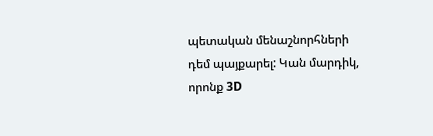պետական մենաշնորհների դեմ պայքարել: Կան մարդիկ, որոնք 3D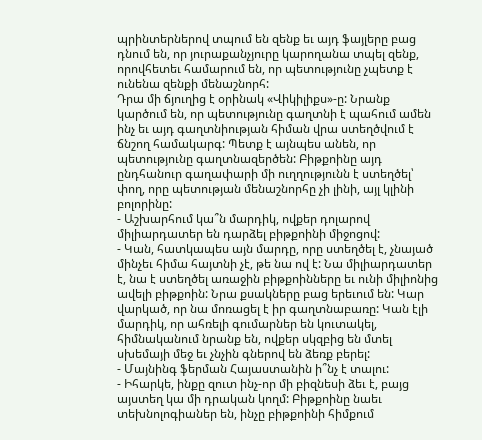պրինտերներով տպում են զենք եւ այդ ֆայլերը բաց դնում են, որ յուրաքանչյուրը կարողանա տպել զենք, որովհետեւ համարում են, որ պետությունը չպետք է ունենա զենքի մենաշնորհ:
Դրա մի ճյուղից է օրինակ «Վիկիլիքս»-ը: Նրանք կարծում են, որ պետությունը գաղտնի է պահում ամեն ինչ եւ այդ գաղտնիության հիման վրա ստեղծվում է ճնշող համակարգ: Պետք է այնպես անեն, որ պետությունը գաղտնազերծեն: Բիթքոինը այդ ընդհանուր գաղափարի մի ուղղությունն է ստեղծել՝ փող, որը պետության մենաշնորհը չի լինի, այլ կլինի բոլորինը:
- Աշխարհում կա՞ն մարդիկ, ովքեր դոլարով միլիարդատեր են դարձել բիթքոինի միջոցով:
- Կան, հատկապես այն մարդը, որը ստեղծել է, չնայած մինչեւ հիմա հայտնի չէ, թե նա ով է: Նա միլիարդատեր է, նա է ստեղծել առաջին բիթքոինները եւ ունի միլիոնից ավելի բիթքոին: Նրա քսակները բաց երեւում են: Կար վարկած, որ նա մոռացել է իր գաղտնաբառը: Կան էլի մարդիկ, որ ահռելի գումարներ են կուտակել, հիմնականում նրանք են, ովքեր սկզբից են մտել սխեմայի մեջ եւ չնչին գներով են ձեռք բերել:
- Մայնինգ ֆերման Հայաստանին ի՞նչ է տալու:
- Իհարկե, ինքը զուտ ինչ-որ մի բիզնեսի ձեւ է, բայց այստեղ կա մի դրական կողմ: Բիթքոինը նաեւ տեխնոլոգիաներ են, ինչը բիթքոինի հիմքում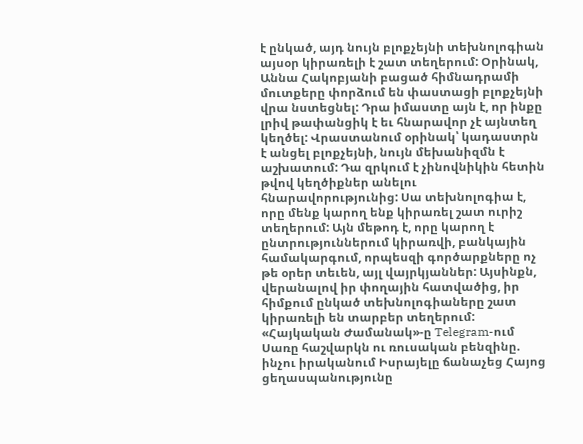է ընկած, այդ նույն բլոքչեյնի տեխնոլոգիան այսօր կիրառելի է շատ տեղերում: Օրինակ, Աննա Հակոբյանի բացած հիմնադրամի մուտքերը փորձում են փաստացի բլոքչեյնի վրա նստեցնել: Դրա իմաստը այն է, որ ինքը լրիվ թափանցիկ է եւ հնարավոր չէ այնտեղ կեղծել: Վրաստանում օրինակ՝ կադաստրն է անցել բլոքչեյնի, նույն մեխանիզմն է աշխատում: Դա զրկում է չինովնիկին հետին թվով կեղծիքներ անելու հնարավորությունից: Սա տեխնոլոգիա է, որը մենք կարող ենք կիրառել շատ ուրիշ տեղերում: Այն մեթոդ է, որը կարող է ընտրություններում կիրառվի, բանկային համակարգում, որպեսզի գործարքները ոչ թե օրեր տեւեն, այլ վայրկյաններ: Այսինքն, վերանալով իր փողային հատվածից, իր հիմքում ընկած տեխնոլոգիաները շատ կիրառելի են տարբեր տեղերում:
«Հայկական Ժամանակ»-ը Telegram-ում
Սառը հաշվարկն ու ռուսական բենզինը. ինչու իրականում Իսրայելը ճանաչեց Հայոց ցեղասպանությունը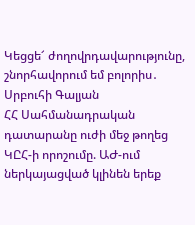Կեցցե՜ ժողովրդավարությունը, շնորհավորում եմ բոլորիս․ Սրբուհի Գալյան
ՀՀ Սահմանադրական դատարանը ուժի մեջ թողեց ԿԸՀ-ի որոշումը. ԱԺ-ում ներկայացված կլինեն երեք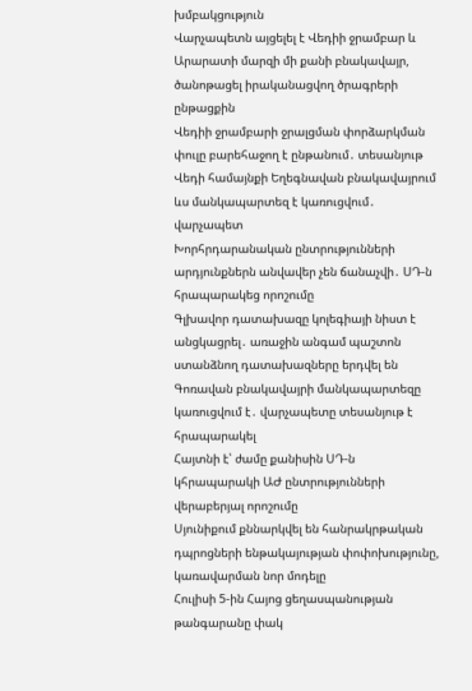խմբակցություն
Վարչապետն այցելել է Վեդիի ջրամբար և Արարատի մարզի մի քանի բնակավայր, ծանոթացել իրականացվող ծրագրերի ընթացքին
Վեդիի ջրամբարի ջրալցման փորձարկման փուլը բարեհաջող է ընթանում․ տեսանյութ
Վեդի համայնքի Եղեգնավան բնակավայրում ևս մանկապարտեզ է կառուցվում․ վարչապետ
Խորհրդարանական ընտրությունների արդյունքներն անվավեր չեն ճանաչվի․ ՍԴ-ն հրապարակեց որոշումը
Գլխավոր դատախազը կոլեգիայի նիստ է անցկացրել․ առաջին անգամ պաշտոն ստանձնող դատախազները երդվել են
Գոռավան բնակավայրի մանկապարտեզը կառուցվում է․ վարչապետը տեսանյութ է հրապարակել
Հայտնի է՝ ժամը քանիսին ՍԴ-ն կհրապարակի ԱԺ ընտրությունների վերաբերյալ որոշումը
Սյունիքում քննարկվել են հանրակրթական դպրոցների ենթակայության փոփոխությունը, կառավարման նոր մոդելը
Հուլիսի 5-ին Հայոց ցեղասպանության թանգարանը փակ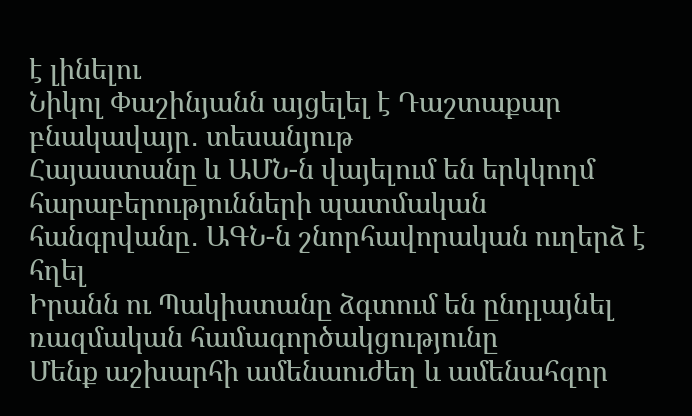է լինելու
Նիկոլ Փաշինյանն այցելել է Դաշտաքար բնակավայր․ տեսանյութ
Հայաստանը և ԱՄՆ-ն վայելում են երկկողմ հարաբերությունների պատմական հանգրվանը․ ԱԳՆ-ն շնորհավորական ուղերձ է հղել
Իրանն ու Պակիստանը ձգտում են ընդլայնել ռազմական համագործակցությունը
Մենք աշխարհի ամենաուժեղ և ամենահզոր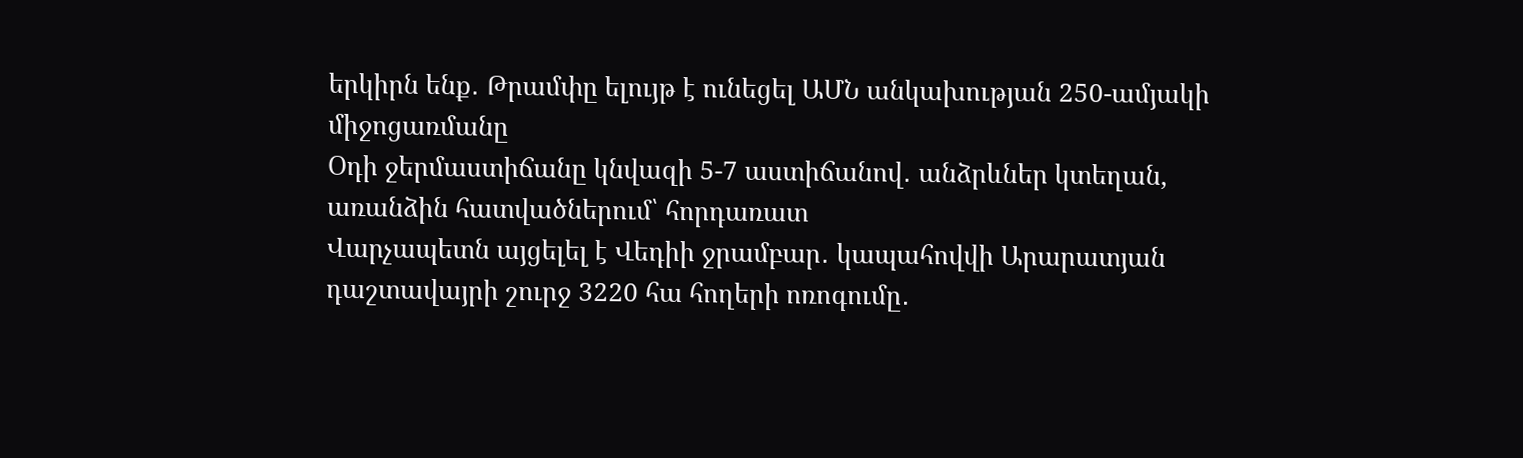երկիրն ենք․ Թրամփը ելույթ է ունեցել ԱՄՆ անկախության 250-ամյակի միջոցառմանը
Օդի ջերմաստիճանը կնվազի 5-7 աստիճանով․ անձրևներ կտեղան, առանձին հատվածներում՝ հորդառատ
Վարչապետն այցելել է Վեդիի ջրամբար․ կապահովվի Արարատյան դաշտավայրի շուրջ 3220 հա հողերի ոռոգումը․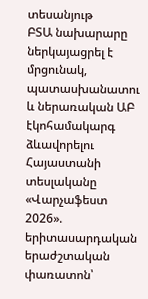տեսանյութ
ԲՏԱ նախարարը ներկայացրել է մրցունակ, պատասխանատու և ներառական ԱԲ էկոհամակարգ ձևավորելու Հայաստանի տեսլականը
«Վարչաֆեստ 2026». երիտասարդական երաժշտական փառատոն՝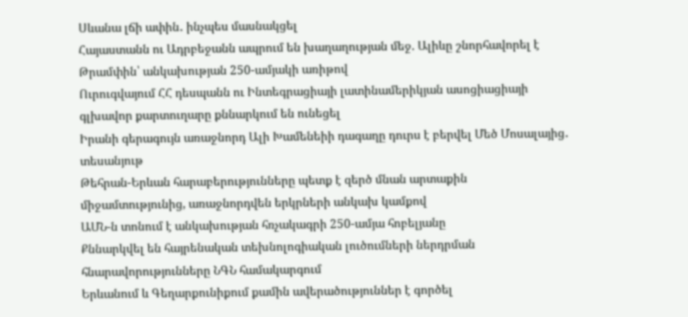Սևանա լճի ափին․ ինչպես մասնակցել
Հայաստանն ու Ադրբեջանն ապրում են խաղաղության մեջ. Ալիևը շնորհավորել է Թրամփին՝ անկախության 250-ամյակի առիթով
Ուրուգվայում ՀՀ դեսպանն ու Ինտեգրացիայի լատինամերիկյան ասոցիացիայի գլխավոր քարտուղարը քննարկում են ունեցել
Իրանի գերագույն առաջնորդ Ալի Խամենեիի դագաղը դուրս է բերվել Մեծ Մոսալայից․ տեսանյութ
Թեհրան-Երևան հարաբերությունները պետք է զերծ մնան արտաքին միջամտությունից, առաջնորդվեն երկրների անկախ կամքով
ԱՄՆ-ն տոնում է անկախության հռչակագրի 250-ամյա հոբելյանը
Քննարկվել են հայրենական տեխնոլոգիական լուծումների ներդրման հնարավորությունները ՆԳՆ համակարգում
Երևանում և Գեղարքունիքում քամին ավերածություններ է գործել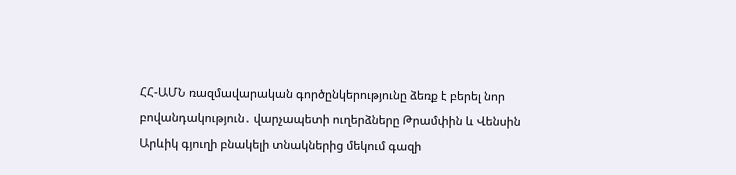ՀՀ-ԱՄՆ ռազմավարական գործընկերությունը ձեռք է բերել նոր բովանդակություն․ վարչապետի ուղերձները Թրամփին և Վենսին
Արևիկ գյուղի բնակելի տնակներից մեկում գազի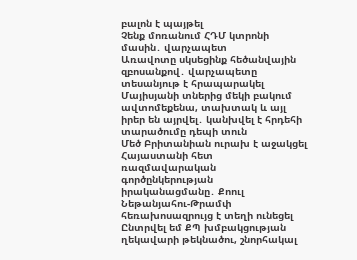բալոն է պայթել
Չենք մոռանում ՀԴՄ կտրոնի մասին․ վարչապետ
Առավոտը սկսեցինք հեծանվային զբոսանքով․ վարչապետը տեսանյութ է հրապարակել
Մայիսյանի տներից մեկի բակում ավտոմեքենա, տախտակ և այլ իրեր են այրվել․ կանխվել է հրդեհի տարածումը դեպի տուն
Մեծ Բրիտանիան ուրախ է աջակցել Հայաստանի հետ ռազմավարական գործընկերության իրականացմանը․ Քոուլ
Նեթանյահու-Թրամփ հեռախոսազրույց է տեղի ունեցել
Ընտրվել եմ ՔՊ խմբակցության ղեկավարի թեկնածու, շնորհակալ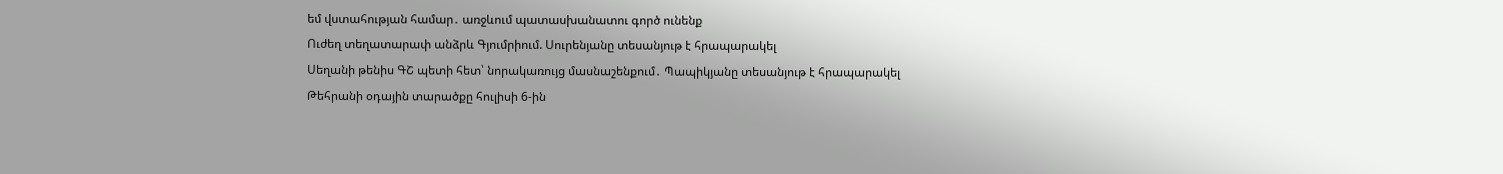եմ վստահության համար․ առջևում պատասխանատու գործ ունենք
Ուժեղ տեղատարափ անձրև Գյումրիում. Սուրենյանը տեսանյութ է հրապարակել
Սեղանի թենիս ԳՇ պետի հետ՝ նորակառույց մասնաշենքում․ Պապիկյանը տեսանյութ է հրապարակել
Թեհրանի օդային տարածքը հուլիսի 6-ին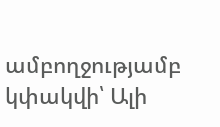ամբողջությամբ կփակվի՝ Ալի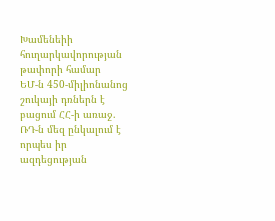Խամենեիի հուղարկավորության թափորի համար
ԵՄ-ն 450-միլիոնանոց շուկայի դռներն է բացում ՀՀ-ի առաջ. ՌԴ-ն մեզ ընկալում է որպես իր ազդեցության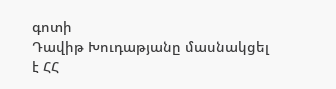գոտի
Դավիթ Խուդաթյանը մասնակցել է ՀՀ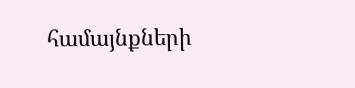համայնքների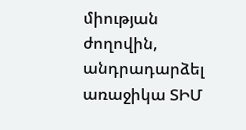միության ժողովին, անդրադարձել առաջիկա ՏԻՄ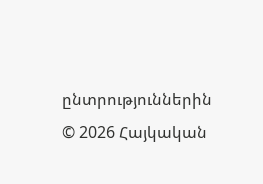ընտրություններին
© 2026 Հայկական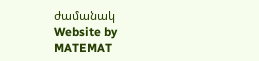ժամանակ
Website by MATEMAT